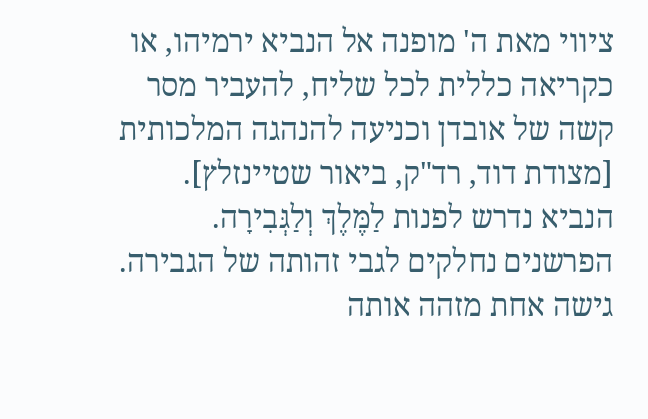ציווי מאת ה' מופנה אל הנביא ירמיהו, או כקריאה כללית לכל שליח, להעביר מסר קשה של אובדן וכניעה להנהגה המלכותית [מצודת דוד, רד"ק, ביאור שטיינזלץ].
הנביא נדרש לפנות לַמֶּלֶךְ וְלַגְּבִירָה. הפרשנים נחלקים לגבי זהותה של הגבירה. גישה אחת מזהה אותה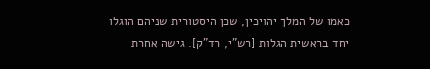כאמו של המלך יהויכין, שכן היסטורית שניהם הוגלו יחד בראשית הגלות [רש"י, רד"ק]. גישה אחרת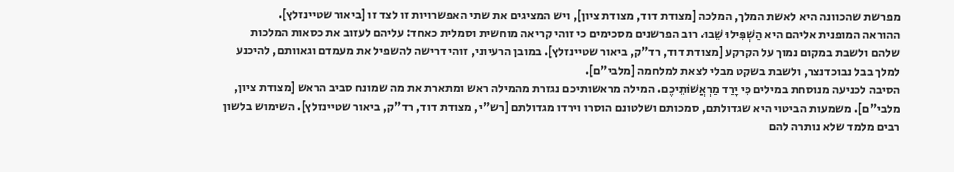מפרשת שהכוונה היא לאשת המלך, המלכה [מצודת דוד, מצודת ציון], ויש המציגים את שתי האפשרויות זו לצד זו [ביאור שטיינזלץ].
ההוראה המופנית אליהם היא הַשְׁפִּילוּ שֵׁבוּ. רוב הפרשנים מסכימים כי זוהי קריאה מוחשית וסמלית כאחד: עליהם לעזוב את כסאות המלכות שלהם ולשבת במקום נמוך על הקרקע [מצודת דוד, רד"ק, ביאור שטיינזלץ]. במובן הרעיוני, זוהי דרישה להשפיל את מעמדם וגאוותם, להיכנע למלך בבל נבוכדנצר, ולשבת בשקט מבלי לצאת למלחמה [מלבי"ם].
הסיבה לכניעה מנוסחת במילים כִּי יָרַד מַרְאֲשׁוֹתֵיכֶם. המילה מראשותיכם נגזרת מהמילה ראש ומתארת את מה שמונח סביב הראש [מצודת ציון, מלבי"ם]. משמעות הביטוי היא שגדולתם, סמכותם ושלטונם הוסרו וירדו מגדולתם [רש"י, מצודת דוד, רד"ק, ביאור שטיינזלץ]. השימוש בלשון רבים מלמד שלא נותרה להם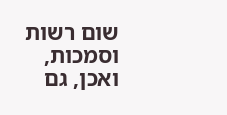שום רשות וסמכות, ואכן, גם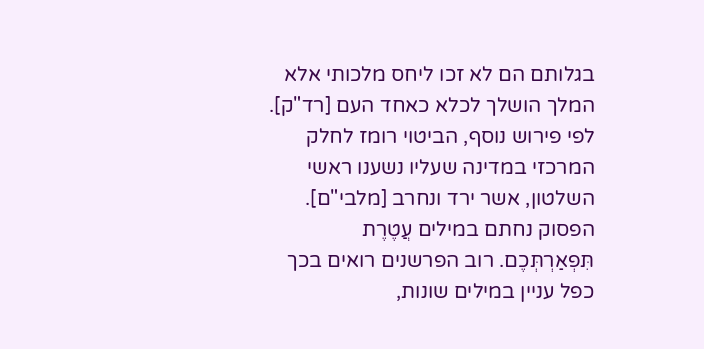בגלותם הם לא זכו ליחס מלכותי אלא המלך הושלך לכלא כאחד העם [רד"ק]. לפי פירוש נוסף, הביטוי רומז לחלק המרכזי במדינה שעליו נשענו ראשי השלטון, אשר ירד ונחרב [מלבי"ם].
הפסוק נחתם במילים עֲטֶרֶת תִּפְאַרְתְּכֶם. רוב הפרשנים רואים בכך כפל עניין במילים שונות,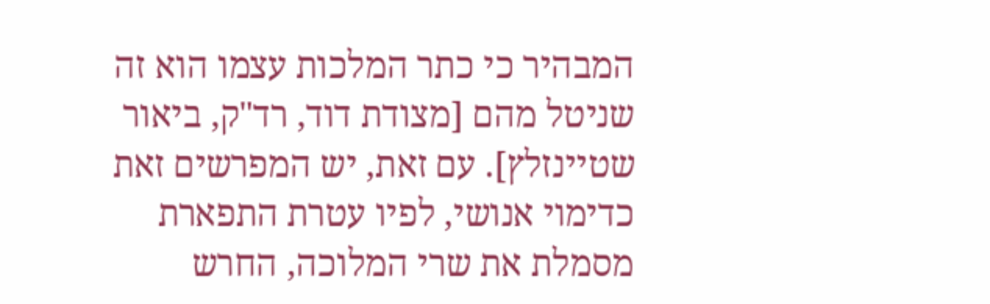המבהיר כי כתר המלכות עצמו הוא זה שניטל מהם [מצודת דוד, רד"ק, ביאור שטיינזלץ]. עם זאת, יש המפרשים זאת כדימוי אנושי, לפיו עטרת התפארת מסמלת את שרי המלוכה, החרש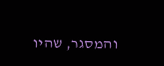והמסגר, שהיו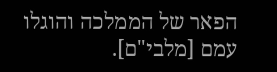הפאר של הממלכה והוגלו עמם [מלבי"ם].